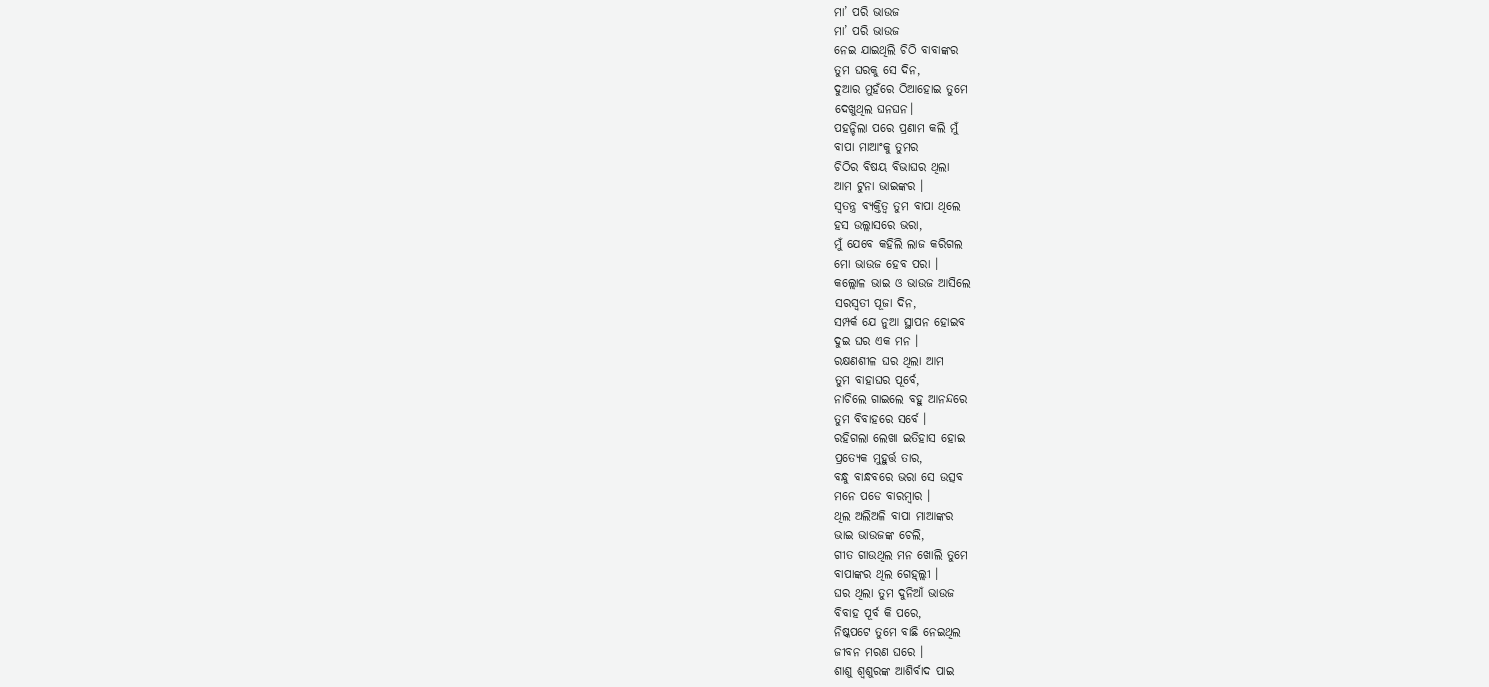ମା’ ପରି ଭାଉଜ
ମା’ ପରି ଭାଉଜ
ନେଇ ଯାଇଥିଲି ଚିଠି ବାବାଙ୍କର
ତୁମ ଘରକୁ ସେ ଦିନ,
ଦୁଆର ମୁହଁରେ ଠିଆହୋଇ ତୁମେ
ଦେଖୁଥିଲ ଘନଘନ।
ପହନ୍ଚିଲା ପରେ ପ୍ରଣାମ କଲି ମୁଁ
ବାପା ମାଆଂକୁ ତୁମର
ଚିଠିର ବିଷୟ ବିଭାଘର ଥିଲା
ଆମ ଟୁନା ଭାଇଙ୍କର ।
ସ୍ୱତନ୍ତ୍ର ବ୍ୟକ୍ତିତ୍ୱ ତୁମ ବାପା ଥିଲେ
ହସ ଉଲ୍ଲାସରେ ଭରା,
ମୁଁ ଯେବେ କହିଲି ଲାଜ କରିଗଲ
ମୋ ଭାଉଜ ହେବ ପରା ।
କଲ୍ଲୋଳ ଭାଇ ଓ ଭାଉଜ ଆସିଲେ
ସରସ୍ୱତୀ ପୂଜା ଦିନ,
ସମ୍ପର୍କ ଯେ ନୁଆ ସ୍ଥାପନ ହୋଇବ
ଦୁଇ ଘର ଏକ ମନ ।
ରକ୍ଷଣଶୀଳ ଘର ଥିଲା ଆମ
ତୁମ ବାହାଘର ପୂର୍ବେ,
ନାଚିଲେ ଗାଇଲେ ବହୁ ଆନନ୍ଦରେ
ତୁମ ବିବାହରେ ସର୍ବେ ।
ରହିଗଲା ଲେଖା ଇତିହାସ ହୋଇ
ପ୍ରତ୍ୟେକ ମୁହୁର୍ତ୍ତ ତାର,
ବନ୍ଧୁ ବାନ୍ଧବରେ ଭରା ସେ ଉତ୍ସବ
ମନେ ପଡେ ବାରମ୍ବାର ।
ଥିଲ ଅଲିଅଳି ବାପା ମାଆଙ୍କର
ଭାଇ ଭାଉଜଙ୍କ ଚେଲି,
ଗୀତ ଗାଉଥିଲ ମନ ଖୋଲି ତୁମେ
ବାପାଙ୍କର ଥିଲ ଗେହ୍ଲ୍ଲୀ ।
ଘର ଥିଲା ତୁମ ଦୁନିଆଁ ଭାଉଜ
ବିବାହ ପୂର୍ବ କି ପରେ,
ନିଷ୍କପଟେ ତୁମେ ବାଛି ନେଇଥିଲ
ଜୀବନ ମରଣ ଘରେ ।
ଶାଶୁ ଶ୍ୱଶୁରଙ୍କ ଆଶିର୍ବାଦ ପାଇ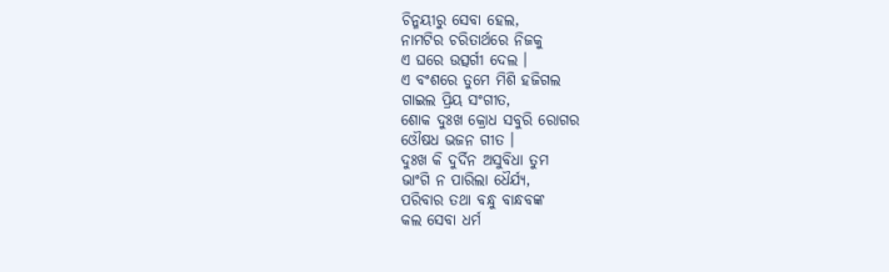ଚିନ୍ମୟୀରୁ ସେବା ହେଲ,
ନାମଟିର ଚରିତାର୍ଥରେ ନିଜକୁ
ଏ ଘରେ ଉତ୍ସର୍ଗୀ ଦେଲ ।
ଏ ବଂଶରେ ତୁମେ ମିଶି ହଜିଗଲ
ଗାଇଲ ପ୍ରିୟ ସଂଗୀତ,
ଶୋକ ଦୁଃଖ କ୍ରୋଧ ସବୁରି ରୋଗର
ଓୌଷଧ ଭଜନ ଗୀତ ।
ଦୁଃଖ କି ଦୁର୍ଦିନ ଅସୁବିଧା ତୁମ
ଭାଂଗି ନ ପାରିଲା ଧୈର୍ଯ୍ୟ,
ପରିବାର ତଥା ବନ୍ଧୁ ବାନ୍ଧବଙ୍କ
କଲ ସେବା ଧର୍ମ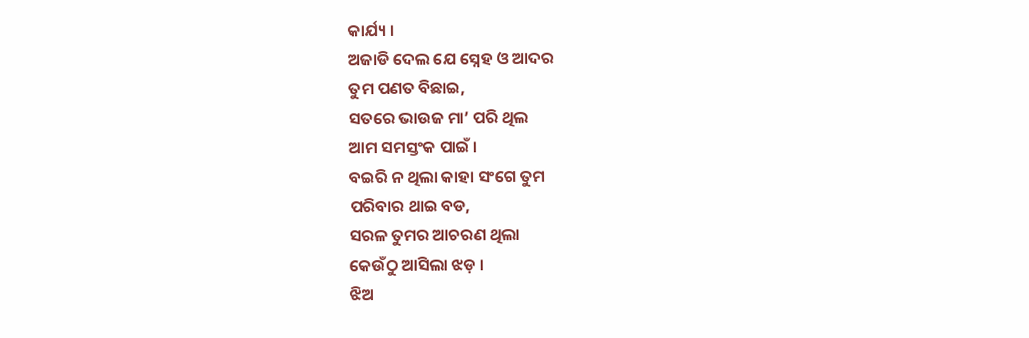କାର୍ଯ୍ୟ ।
ଅଜାଡି ଦେଲ ଯେ ସ୍ନେହ ଓ ଆଦର
ତୁମ ପଣତ ବିଛାଇ,
ସତରେ ଭାଉଜ ମା’ ପରି ଥିଲ
ଆମ ସମସ୍ତଂକ ପାଇଁ ।
ବଇରି ନ ଥିଲା କାହା ସଂଗେ ତୁମ
ପରିବାର ଥାଇ ବଡ,
ସରଳ ତୁମର ଆଚରଣ ଥିଲା
କେଉଁଠୁ ଆସିଲା ଝଡ଼ ।
ଝିଅ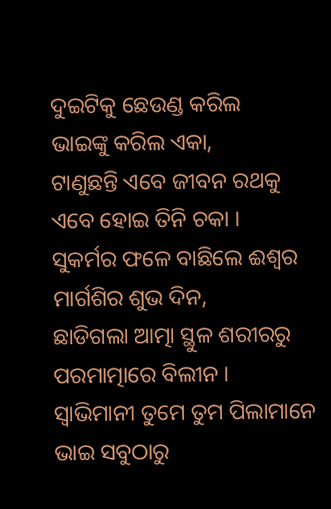ଦୁଇଟିକୁ ଛେଉଣ୍ଡ କରିଲ
ଭାଇଙ୍କୁ କରିଲ ଏକା,
ଟାଣୁଛନ୍ତି ଏବେ ଜୀବନ ରଥକୁ
ଏବେ ହୋଇ ତିନି ଚକା ।
ସୁକର୍ମର ଫଳେ ବାଛିଲେ ଈଶ୍ୱର
ମାର୍ଗଶିର ଶୁଭ ଦିନ,
ଛାଡିଗଲା ଆତ୍ମା ସ୍ଥୁଳ ଶରୀରରୁ
ପରମାତ୍ମାରେ ବିଲୀନ ।
ସ୍ୱାଭିମାନୀ ତୁମେ ତୁମ ପିଲାମାନେ
ଭାଇ ସବୁଠାରୁ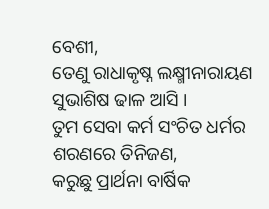ବେଶୀ,
ତେଣୁ ରାଧାକୃଷ୍ନ ଲକ୍ଷ୍ମୀନାରାୟଣ
ସୁଭାଶିଷ ଢାଳ ଆସି ।
ତୁମ ସେବା କର୍ମ ସଂଚିତ ଧର୍ମର
ଶରଣରେ ତିନିଜଣ,
କରୁଛୁ ପ୍ରାର୍ଥନା ବାର୍ଷିକ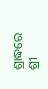ଶ୍ରାଦ୍ଧରେ
ଶ୍ରୀ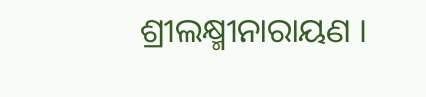ଶ୍ରୀଲକ୍ଷ୍ମୀନାରାୟଣ ।